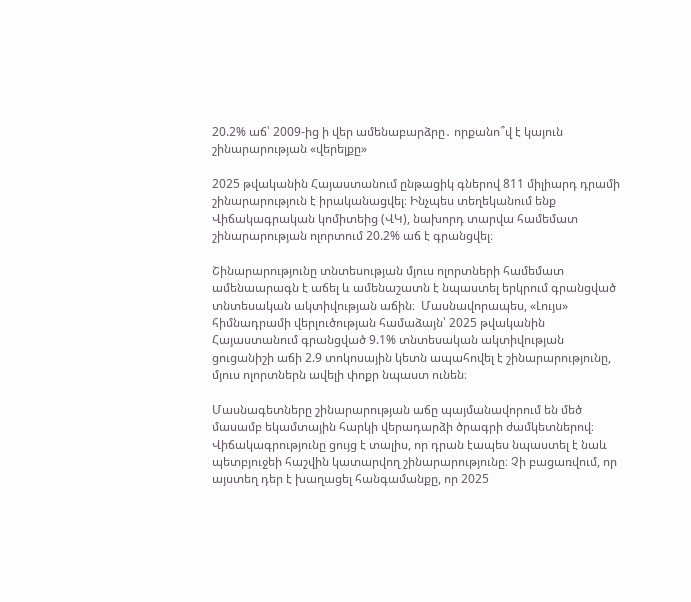20.2% աճ՝ 2009-ից ի վեր ամենաբարձրը․ որքանո՞վ է կայուն շինարարության «վերելքը»

2025 թվականին Հայաստանում ընթացիկ գներով 811 միլիարդ դրամի շինարարություն է իրականացվել։ Ինչպես տեղեկանում ենք Վիճակագրական կոմիտեից (ՎԿ), նախորդ տարվա համեմատ շինարարության ոլորտում 20.2% աճ է գրանցվել։

Շինարարությունը տնտեսության մյուս ոլորտների համեմատ ամենաարագն է աճել և ամենաշատն է նպաստել երկրում գրանցված տնտեսական ակտիվության աճին։  Մասնավորապես, «Լույս» հիմնադրամի վերլուծության համաձայն՝ 2025 թվականին Հայաստանում գրանցված 9.1% տնտեսական ակտիվության ցուցանիշի աճի 2.9 տոկոսային կետն ապահովել է շինարարությունը, մյուս ոլորտներն ավելի փոքր նպաստ ունեն։

Մասնագետները շինարարության աճը պայմանավորում են մեծ մասամբ եկամտային հարկի վերադարձի ծրագրի ժամկետներով։ Վիճակագրությունը ցույց է տալիս, որ դրան էապես նպաստել է նաև պետբյուջեի հաշվին կատարվող շինարարությունը։ Չի բացառվում, որ այստեղ դեր է խաղացել հանգամանքը, որ 2025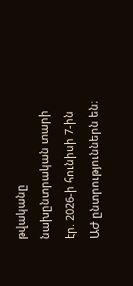թվականը նախընտրական տարի էր. 2026-ի հունիսի 7-ին ԱԺ ընտրություններն են։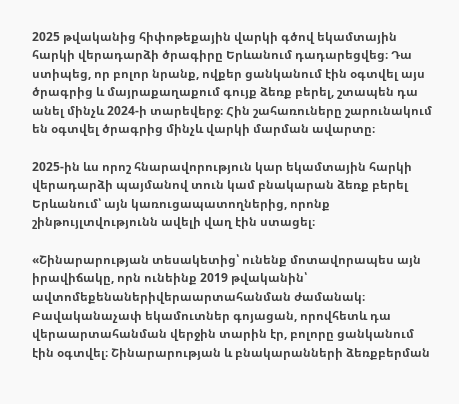2025 թվականից հիփոթեքային վարկի գծով եկամտային հարկի վերադարձի ծրագիրը Երևանում դադարեցվեց։ Դա ստիպեց, որ բոլոր նրանք, ովքեր ցանկանում էին օգտվել այս ծրագրից և մայրաքաղաքում գույք ձեռք բերել, շտապեն դա անել մինչև 2024-ի տարեվերջ։ Հին շահառուները շարունակում են օգտվել ծրագրից մինչև վարկի մարման ավարտը։

2025-ին ևս որոշ հնարավորություն կար եկամտային հարկի վերադարձի պայմանով տուն կամ բնակարան ձեռք բերել Երևանում՝ այն կառուցապատողներից, որոնք շինթույլտվությունն ավելի վաղ էին ստացել։

«Շինարարության տեսակետից՝ ունենք մոտավորապես այն իրավիճակը, որն ունեինք 2019 թվականին՝ ավտոմեքենաներիվերաարտահանման ժամանակ։ Բավականաչափ եկամուտներ գոյացան, որովհետև դա վերաարտահանման վերջին տարին էր, բոլորը ցանկանում էին օգտվել։ Շինարարության և բնակարանների ձեռքբերման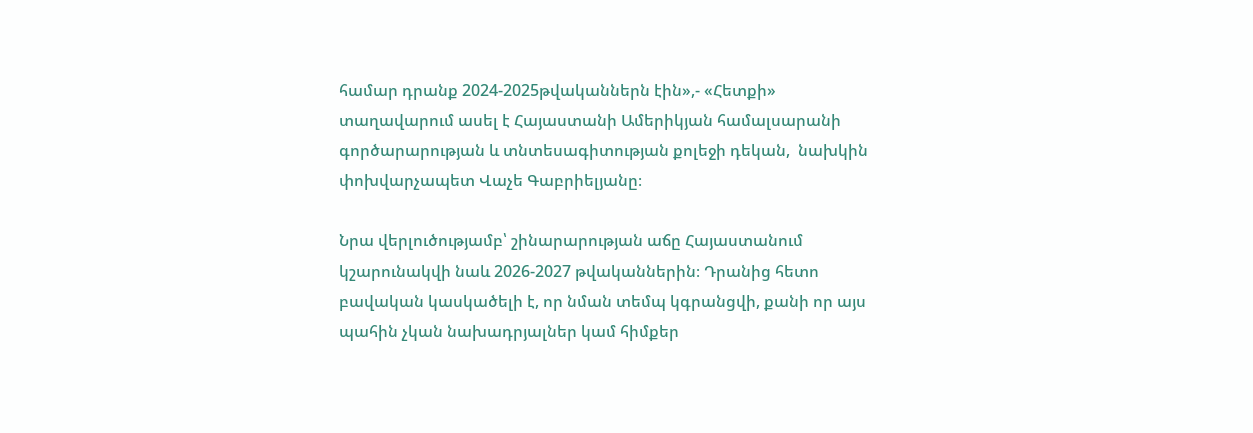համար դրանք 2024-2025թվականներն էին»,- «Հետքի» տաղավարում ասել է Հայաստանի Ամերիկյան համալսարանի գործարարության և տնտեսագիտության քոլեջի դեկան,  նախկին փոխվարչապետ Վաչե Գաբրիելյանը։

Նրա վերլուծությամբ՝ շինարարության աճը Հայաստանում կշարունակվի նաև 2026-2027 թվականներին։ Դրանից հետո բավական կասկածելի է, որ նման տեմպ կգրանցվի, քանի որ այս պահին չկան նախադրյալներ կամ հիմքեր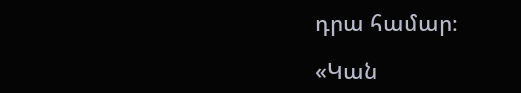դրա համար։

«Կան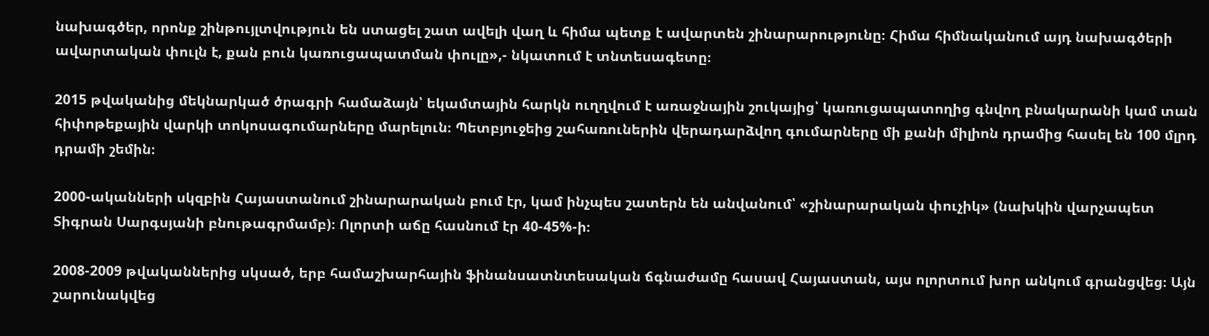նախագծեր, որոնք շինթույլտվություն են ստացել շատ ավելի վաղ և հիմա պետք է ավարտեն շինարարությունը։ Հիմա հիմնականում այդ նախագծերի ավարտական փուլն է, քան բուն կառուցապատման փուլը»,- նկատում է տնտեսագետը։

2015 թվականից մեկնարկած ծրագրի համաձայն՝ եկամտային հարկն ուղղվում է առաջնային շուկայից՝ կառուցապատողից գնվող բնակարանի կամ տան հիփոթեքային վարկի տոկոսագումարները մարելուն։ Պետբյուջեից շահառուներին վերադարձվող գումարները մի քանի միլիոն դրամից հասել են 100 մլրդ դրամի շեմին։

2000-ականների սկզբին Հայաստանում շինարարական բում էր, կամ ինչպես շատերն են անվանում՝ «շինարարական փուչիկ» (նախկին վարչապետ Տիգրան Սարգսյանի բնութագրմամբ)։ Ոլորտի աճը հասնում էր 40-45%-ի։

2008-2009 թվականներից սկսած, երբ համաշխարհային ֆինանսատնտեսական ճգնաժամը հասավ Հայաստան, այս ոլորտում խոր անկում գրանցվեց։ Այն շարունակվեց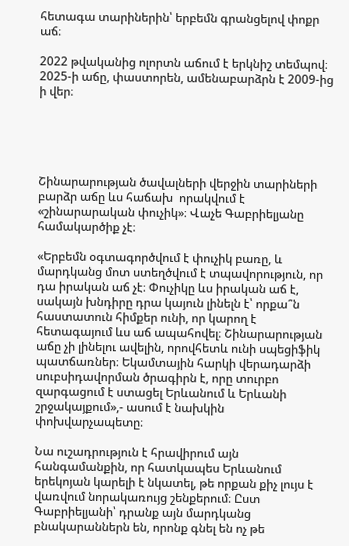հետագա տարիներին՝ երբեմն գրանցելով փոքր աճ։

2022 թվականից ոլորտն աճում է երկնիշ տեմպով։ 2025-ի աճը, փաստորեն, ամենաբարձրն է 2009-ից ի վեր։





Շինարարության ծավալների վերջին տարիների բարձր աճը ևս հաճախ  որակվում է «շինարարական փուչիկ»։ Վաչե Գաբրիելյանը համակարծիք չէ։

«Երբեմն օգտագործվում է փուչիկ բառը, և մարդկանց մոտ ստեղծվում է տպավորություն, որ դա իրական աճ չէ։ Փուչիկը ևս իրական աճ է, սակայն խնդիրը դրա կայուն լինելն է՝ որքա՞ն հաստատուն հիմքեր ունի, որ կարող է հետագայում ևս աճ ապահովել։ Շինարարության աճը չի լինելու ավելին, որովհետև ունի սպեցիֆիկ պատճառներ։ Եկամտային հարկի վերադարձի սուբսիդավորման ծրագիրն է, որը տուրբո զարգացում է ստացել Երևանում և Երևանի շրջակայքում»,- ասում է նախկին փոխվարչապետը։

Նա ուշադրություն է հրավիրում այն հանգամանքին, որ հատկապես Երևանում երեկոյան կարելի է նկատել, թե որքան քիչ լույս է վառվում նորակառույց շենքերում։ Ըստ Գաբրիելյանի՝ դրանք այն մարդկանց բնակարաններն են, որոնք գնել են ոչ թե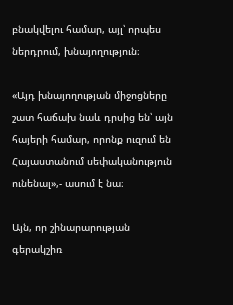բնակվելու համար, այլ՝ որպես ներդրում, խնայողություն։

«Այդ խնայողության միջոցները շատ հաճախ նաև դրսից են՝ այն հայերի համար, որոնք ուզում են Հայաստանում սեփականություն ունենալ»,- ասում է նա։

Այն, որ շինարարության գերակշիռ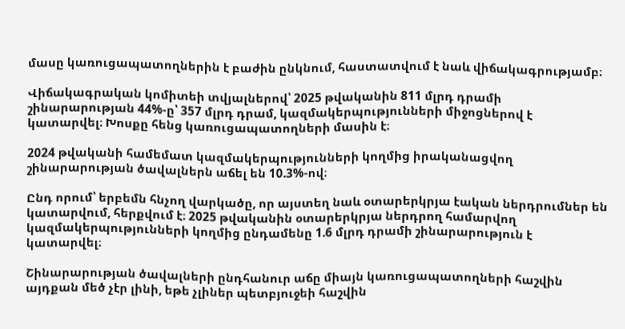մասը կառուցապատողներին է բաժին ընկնում, հաստատվում է նաև վիճակագրությամբ։

Վիճակագրական կոմիտեի տվյալներով՝ 2025 թվականին 811 մլրդ դրամի շինարարության 44%-ը՝ 357 մլրդ դրամ, կազմակերպությունների միջոցներով է կատարվել։ Խոսքը հենց կառուցապատողների մասին է։

2024 թվականի համեմատ կազմակերպությունների կողմից իրականացվող շինարարության ծավալներն աճել են 10.3%-ով։

Ընդ որում՝ երբեմն հնչող վարկածը, որ այստեղ նաև օտարերկրյա էական ներդրումներ են կատարվում, հերքվում է։ 2025 թվականին օտարերկրյա ներդրող համարվող կազմակերպությունների կողմից ընդամենը 1.6 մլրդ դրամի շինարարություն է կատարվել։

Շինարարության ծավալների ընդհանուր աճը միայն կառուցապատողների հաշվին այդքան մեծ չէր լինի, եթե չլիներ պետբյուջեի հաշվին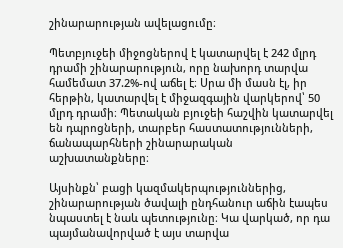շինարարության ավելացումը։

Պետբյուջեի միջոցներով է կատարվել է 242 մլրդ դրամի շինարարություն, որը նախորդ տարվա համեմատ 37.2%-ով աճել է։ Սրա մի մասն էլ, իր հերթին, կատարվել է միջազգային վարկերով՝ 50 մլրդ դրամի։ Պետական բյուջեի հաշվին կատարվել են դպրոցների, տարբեր հաստատությունների, ճանապարհների շինարարական աշխատանքները։

Այսինքն՝ բացի կազմակերպություններից, շինարարության ծավալի ընդհանուր աճին էապես նպաստել է նաև պետությունը։ Կա վարկած, որ դա պայմանավորված է այս տարվա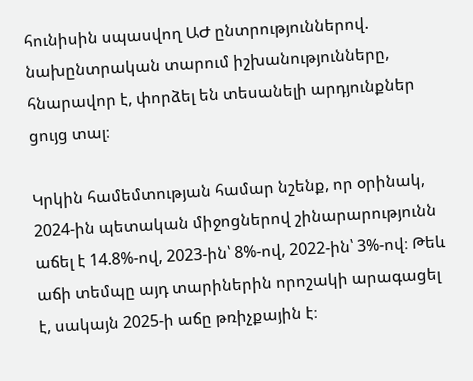հունիսին սպասվող ԱԺ ընտրություններով. նախընտրական տարում իշխանությունները, հնարավոր է, փորձել են տեսանելի արդյունքներ ցույց տալ։

Կրկին համեմտության համար նշենք, որ օրինակ, 2024-ին պետական միջոցներով շինարարությունն աճել է 14.8%-ով, 2023-ին՝ 8%-ով, 2022-ին՝ 3%-ով։ Թեև աճի տեմպը այդ տարիներին որոշակի արագացել է, սակայն 2025-ի աճը թռիչքային է։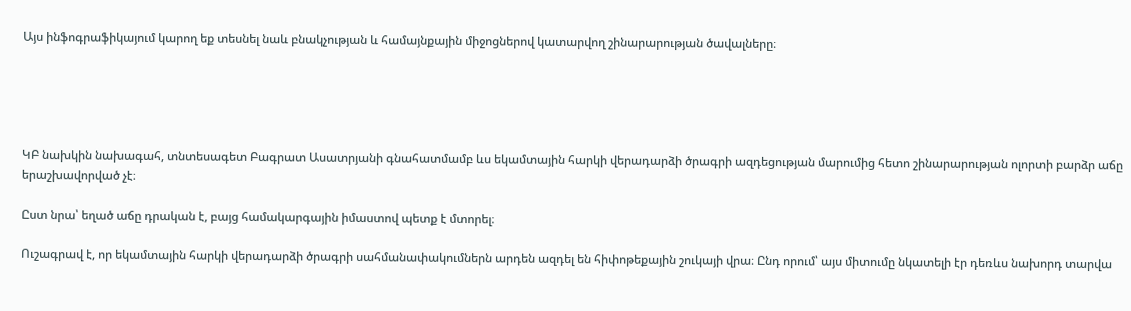Այս ինֆոգրաֆիկայում կարող եք տեսնել նաև բնակչության և համայնքային միջոցներով կատարվող շինարարության ծավալները։





ԿԲ նախկին նախագահ, տնտեսագետ Բագրատ Ասատրյանի գնահատմամբ ևս եկամտային հարկի վերադարձի ծրագրի ազդեցության մարումից հետո շինարարության ոլորտի բարձր աճը երաշխավորված չէ։

Ըստ նրա՝ եղած աճը դրական է, բայց համակարգային իմաստով պետք է մտորել։

Ուշագրավ է, որ եկամտային հարկի վերադարձի ծրագրի սահմանափակումներն արդեն ազդել են հիփոթեքային շուկայի վրա։ Ընդ որում՝ այս միտումը նկատելի էր դեռևս նախորդ տարվա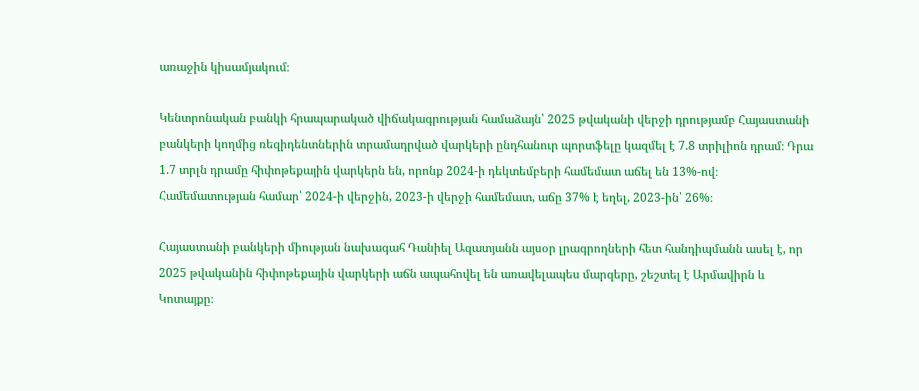առաջին կիսամյակում։

Կենտրոնական բանկի հրապարակած վիճակագրության համաձայն՝ 2025 թվականի վերջի դրությամբ Հայաստանի բանկերի կողմից ռեզիդենտներին տրամադրված վարկերի ընդհանուր պորտֆելը կազմել է 7.8 տրիլիոն դրամ։ Դրա 1.7 տրլն դրամը հիփոթեքային վարկերն են, որոնք 2024-ի դեկտեմբերի համեմատ աճել են 13%-ով։ Համեմատության համար՝ 2024-ի վերջին, 2023-ի վերջի համեմատ, աճը 37% է եղել, 2023-ին՝ 26%։

Հայաստանի բանկերի միության նախագահ Դանիել Ազատյանն այսօր լրագրողների հետ հանդիպմանն ասել է, որ 2025 թվականին հիփոթեքային վարկերի աճն ապահովել են առավելապես մարզերը, շեշտել է Արմավիրն և Կոտայքը։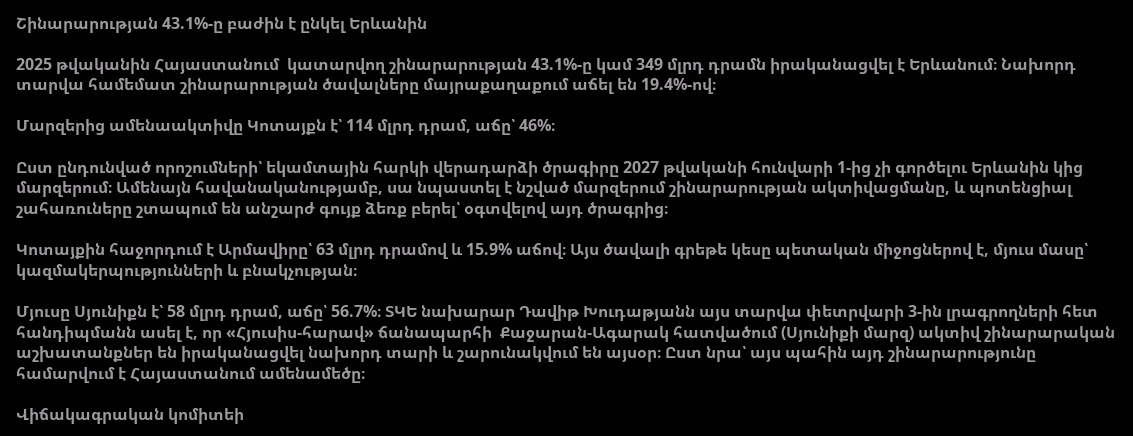Շինարարության 43.1%-ը բաժին է ընկել Երևանին

2025 թվականին Հայաստանում  կատարվող շինարարության 43.1%-ը կամ 349 մլրդ դրամն իրականացվել է Երևանում։ Նախորդ տարվա համեմատ շինարարության ծավալները մայրաքաղաքում աճել են 19.4%-ով։

Մարզերից ամենաակտիվը Կոտայքն է՝ 114 մլրդ դրամ, աճը՝ 46%։

Ըստ ընդունված որոշումների՝ եկամտային հարկի վերադարձի ծրագիրը 2027 թվականի հունվարի 1-ից չի գործելու Երևանին կից մարզերում։ Ամենայն հավանականությամբ, սա նպաստել է նշված մարզերում շինարարության ակտիվացմանը, և պոտենցիալ շահառուները շտապում են անշարժ գույք ձեռք բերել՝ օգտվելով այդ ծրագրից։

Կոտայքին հաջորդում է Արմավիրը՝ 63 մլրդ դրամով և 15.9% աճով։ Այս ծավալի գրեթե կեսը պետական միջոցներով է, մյուս մասը՝ կազմակերպությունների և բնակչության։

Մյուսը Սյունիքն է՝ 58 մլրդ դրամ, աճը՝ 56.7%։ ՏԿԵ նախարար Դավիթ Խուդաթյանն այս տարվա փետրվարի 3-ին լրագրողների հետ հանդիպմանն ասել է, որ «Հյուսիս-հարավ» ճանապարհի  Քաջարան-Ագարակ հատվածում (Սյունիքի մարզ) ակտիվ շինարարական աշխատանքներ են իրականացվել նախորդ տարի և շարունակվում են այսօր։ Ըստ նրա՝ այս պահին այդ շինարարությունը համարվում է Հայաստանում ամենամեծը։

Վիճակագրական կոմիտեի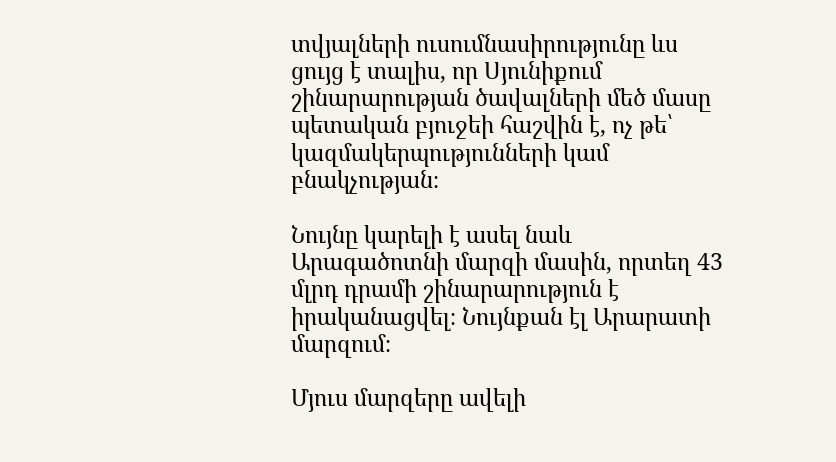տվյալների ուսումնասիրությունը ևս ցույց է տալիս, որ Սյունիքում շինարարության ծավալների մեծ մասը պետական բյուջեի հաշվին է, ոչ թե՝ կազմակերպությունների կամ բնակչության։

Նույնը կարելի է ասել նաև Արագածոտնի մարզի մասին, որտեղ 43 մլրդ դրամի շինարարություն է իրականացվել։ Նույնքան էլ Արարատի մարզում։

Մյուս մարզերը ավելի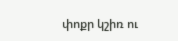փոքր կշիռ ու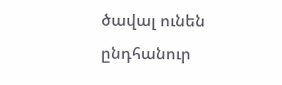ծավալ ունեն ընդհանուր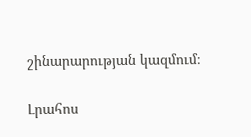շինարարության կազմում։

Լրահոս